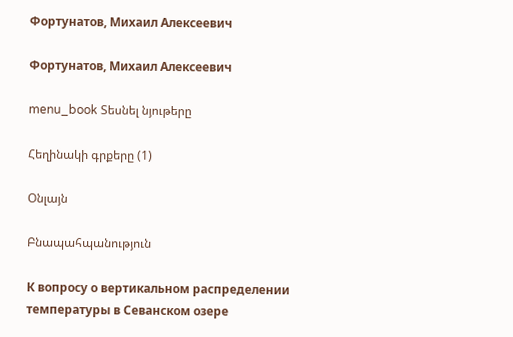Фортунатов, Михаил Алексеевич

Фортунатов, Михаил Алексеевич

menu_book Տեսնել նյութերը

Հեղինակի գրքերը (1)

Օնլայն

Բնապահպանություն

К вопросу о вертикальном распределении температуры в Севанском озере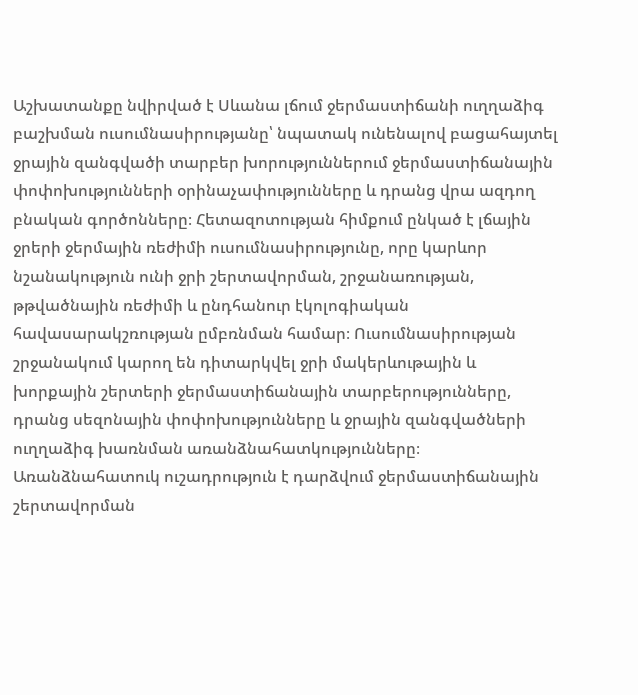Աշխատանքը նվիրված է Սևանա լճում ջերմաստիճանի ուղղաձիգ բաշխման ուսումնասիրությանը՝ նպատակ ունենալով բացահայտել ջրային զանգվածի տարբեր խորություններում ջերմաստիճանային փոփոխությունների օրինաչափությունները և դրանց վրա ազդող բնական գործոնները։ Հետազոտության հիմքում ընկած է լճային ջրերի ջերմային ռեժիմի ուսումնասիրությունը, որը կարևոր նշանակություն ունի ջրի շերտավորման, շրջանառության, թթվածնային ռեժիմի և ընդհանուր էկոլոգիական հավասարակշռության ըմբռնման համար։ Ուսումնասիրության շրջանակում կարող են դիտարկվել ջրի մակերևութային և խորքային շերտերի ջերմաստիճանային տարբերությունները, դրանց սեզոնային փոփոխությունները և ջրային զանգվածների ուղղաձիգ խառնման առանձնահատկությունները։ Առանձնահատուկ ուշադրություն է դարձվում ջերմաստիճանային շերտավորման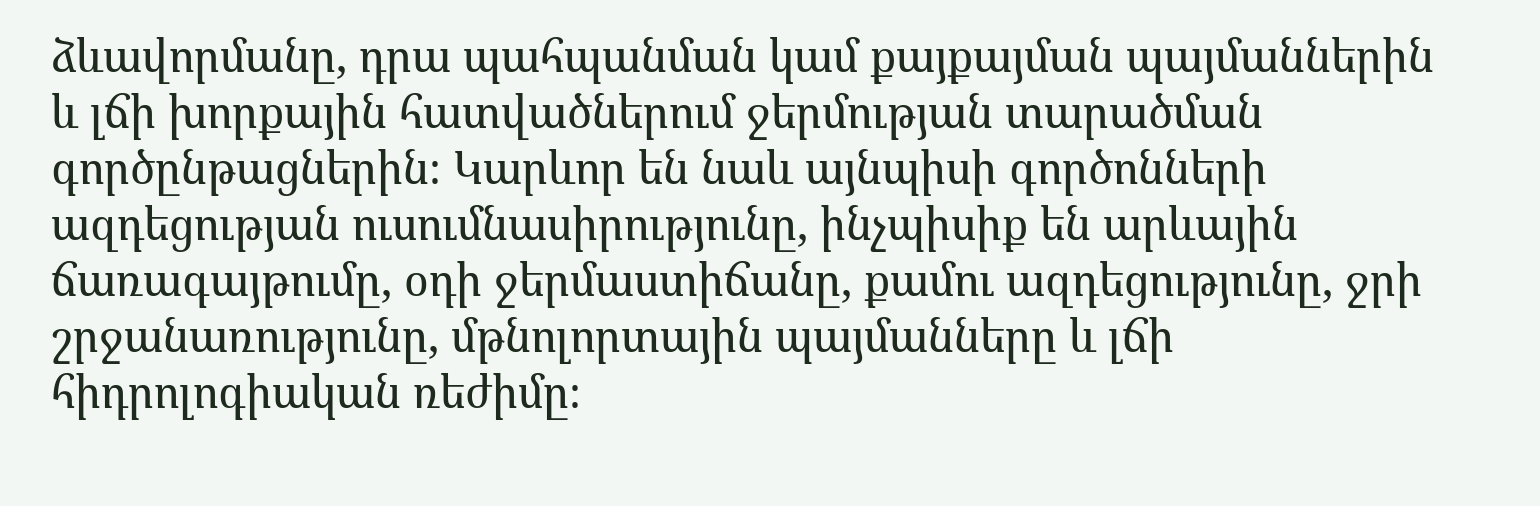ձևավորմանը, դրա պահպանման կամ քայքայման պայմաններին և լճի խորքային հատվածներում ջերմության տարածման գործընթացներին։ Կարևոր են նաև այնպիսի գործոնների ազդեցության ուսումնասիրությունը, ինչպիսիք են արևային ճառագայթումը, օդի ջերմաստիճանը, քամու ազդեցությունը, ջրի շրջանառությունը, մթնոլորտային պայմանները և լճի հիդրոլոգիական ռեժիմը։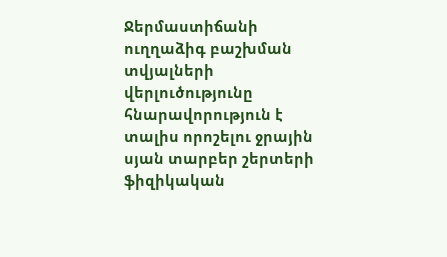Ջերմաստիճանի ուղղաձիգ բաշխման տվյալների վերլուծությունը հնարավորություն է տալիս որոշելու ջրային սյան տարբեր շերտերի ֆիզիկական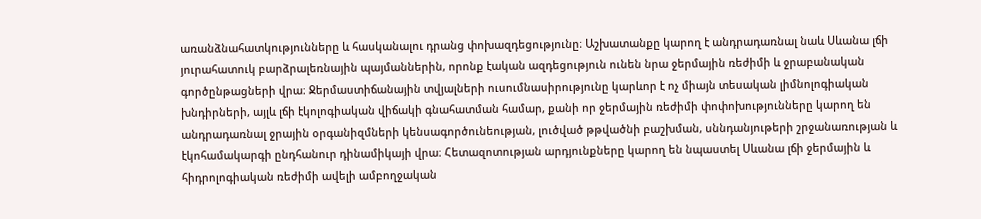առանձնահատկությունները և հասկանալու դրանց փոխազդեցությունը։ Աշխատանքը կարող է անդրադառնալ նաև Սևանա լճի յուրահատուկ բարձրալեռնային պայմաններին, որոնք էական ազդեցություն ունեն նրա ջերմային ռեժիմի և ջրաբանական գործընթացների վրա։ Ջերմաստիճանային տվյալների ուսումնասիրությունը կարևոր է ոչ միայն տեսական լիմնոլոգիական խնդիրների, այլև լճի էկոլոգիական վիճակի գնահատման համար, քանի որ ջերմային ռեժիմի փոփոխությունները կարող են անդրադառնալ ջրային օրգանիզմների կենսագործունեության, լուծված թթվածնի բաշխման, սննդանյութերի շրջանառության և էկոհամակարգի ընդհանուր դինամիկայի վրա։ Հետազոտության արդյունքները կարող են նպաստել Սևանա լճի ջերմային և հիդրոլոգիական ռեժիմի ավելի ամբողջական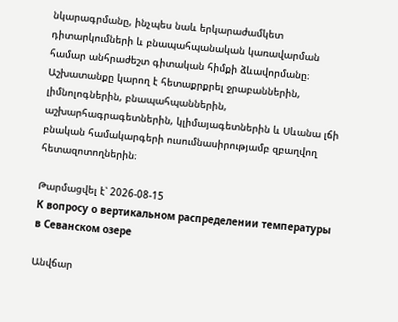նկարագրմանը, ինչպես նաև երկարաժամկետ դիտարկումների և բնապահպանական կառավարման համար անհրաժեշտ գիտական հիմքի ձևավորմանը։ Աշխատանքը կարող է հետաքրքրել ջրաբաններին, լիմնոլոգներին, բնապահպաններին, աշխարհագրագետներին, կլիմայագետներին և Սևանա լճի բնական համակարգերի ուսումնասիրությամբ զբաղվող հետազոտողներին։

Թարմացվել է՝ 2026-08-15
К вопросу о вертикальном распределении температуры в Севанском озере

Անվճար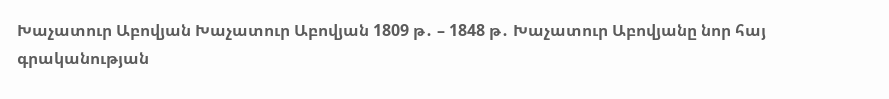Խաչատուր Աբովյան Խաչատուր Աբովյան 1809 թ․ – 1848 թ․ Խաչատուր Աբովյանը նոր հայ գրականության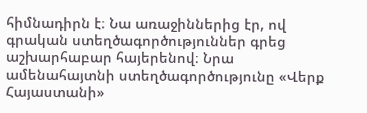հիմնադիրն է։ Նա առաջիններից էր, ով գրական ստեղծագործություններ գրեց աշխարհաբար հայերենով։ Նրա ամենահայտնի ստեղծագործությունը «Վերք Հայաստանի»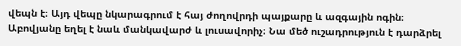վեպն է։ Այդ վեպը նկարագրում է հայ ժողովրդի պայքարը և ազգային ոգին։ Աբովյանը եղել է նաև մանկավարժ և լուսավորիչ։ Նա մեծ ուշադրություն է դարձրել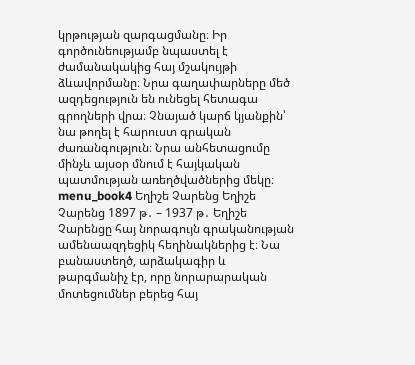կրթության զարգացմանը։ Իր գործունեությամբ նպաստել է ժամանակակից հայ մշակույթի ձևավորմանը։ Նրա գաղափարները մեծ ազդեցություն են ունեցել հետագա գրողների վրա։ Չնայած կարճ կյանքին՝ նա թողել է հարուստ գրական ժառանգություն։ Նրա անհետացումը մինչև այսօր մնում է հայկական պատմության առեղծվածներից մեկը։ menu_book4 Եղիշե Չարենց Եղիշե Չարենց 1897 թ․ – 1937 թ․ Եղիշե Չարենցը հայ նորագույն գրականության ամենաազդեցիկ հեղինակներից է։ Նա բանաստեղծ, արձակագիր և թարգմանիչ էր, որը նորարարական մոտեցումներ բերեց հայ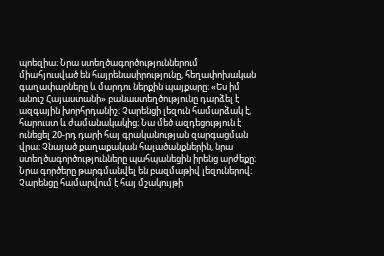պոեզիա։ Նրա ստեղծագործություններում միահյուսված են հայրենասիրությունը, հեղափոխական գաղափարները և մարդու ներքին պայքարը։ «Ես իմ անուշ Հայաստանի» բանաստեղծությունը դարձել է ազգային խորհրդանիշ։ Չարենցի լեզուն համարձակ է, հարուստ և ժամանակակից։ Նա մեծ ազդեցություն է ունեցել 20-րդ դարի հայ գրականության զարգացման վրա։ Չնայած քաղաքական հալածանքներին, նրա ստեղծագործությունները պահպանեցին իրենց արժեքը։ Նրա գործերը թարգմանվել են բազմաթիվ լեզուներով։ Չարենցը համարվում է հայ մշակույթի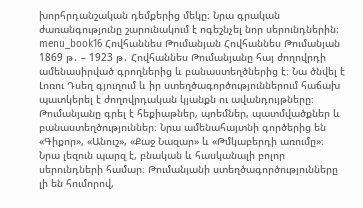խորհրդանշական դեմքերից մեկը։ Նրա գրական ժառանգությունը շարունակում է ոգեշնչել նոր սերունդներին։ menu_book16 Հովհաննես Թումանյան Հովհաննես Թումանյան 1869 թ․ – 1923 թ․ Հովհաննես Թումանյանը հայ ժողովրդի ամենասիրված գրողներից և բանաստեղծներից է։ Նա ծնվել է Լոռու Դսեղ գյուղում և իր ստեղծագործություններում հաճախ պատկերել է ժողովրդական կյանքն ու ավանդույթները։ Թումանյանը գրել է հեքիաթներ, պոեմներ, պատմվածքներ և բանաստեղծություններ։ Նրա ամենահայտնի գործերից են «Գիքոր», «Անուշ», «Քաջ Նազար» և «Թմկաբերդի առումը»։ Նրա լեզուն պարզ է, բնական և հասկանալի բոլոր սերունդների համար։ Թումանյանի ստեղծագործությունները լի են հումորով,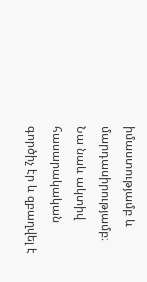իմաստությամբ և մարդասիրությամբ։ Նա նաև ակտիվ հասարակական գործիչ էր և զբաղվել է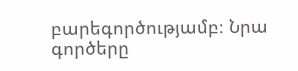բարեգործությամբ։ Նրա գործերը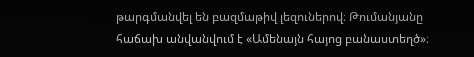թարգմանվել են բազմաթիվ լեզուներով։ Թումանյանը հաճախ անվանվում է «Ամենայն հայոց բանաստեղծ»։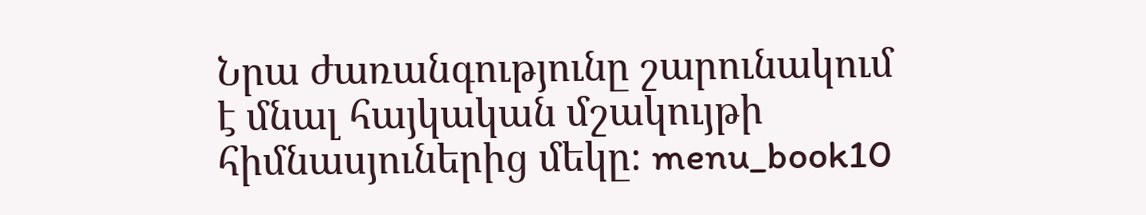Նրա ժառանգությունը շարունակում է մնալ հայկական մշակույթի հիմնասյուներից մեկը։ menu_book10